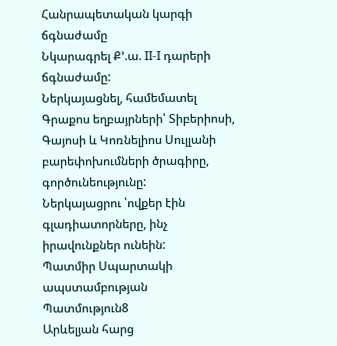Հանրապետական կարգի ճգնաժամը
Նկարագրել Ք՚.ա. II-I դարերի ճգնաժամը:
Ներկայացնել, համեմատել Գրաքոս եղբայրների՝ Տիբերիոսի, Գայոսի և Կոռնելիոս Սուլլանի բարեփոխումների ծրագիրը, գործունեությունը:
Ներկայացրու ՝ովքեր էին գլադիատորները, ինչ իրավունքներ ունեին:
Պատմիր Սպարտակի ապստամբության
Պատմություն8
Արևելյան հարց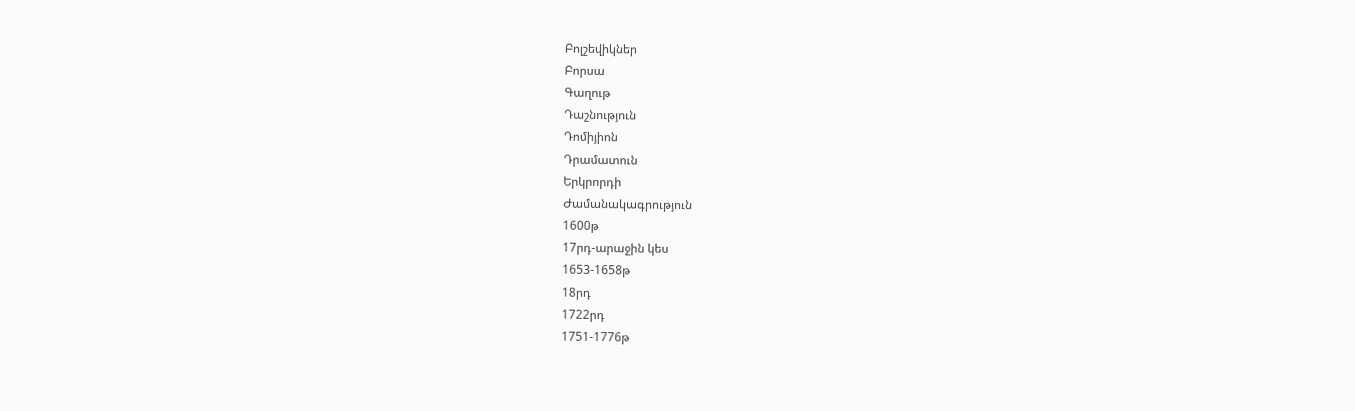Բոլշեվիկներ
Բորսա
Գաղութ
Դաշնություն
Դոմիյիոն
Դրամատուն
Երկրորդի
Ժամանակագրություն
1600թ
17րդ-արաջին կես
1653-1658թ
18րդ
1722րդ
1751-1776թ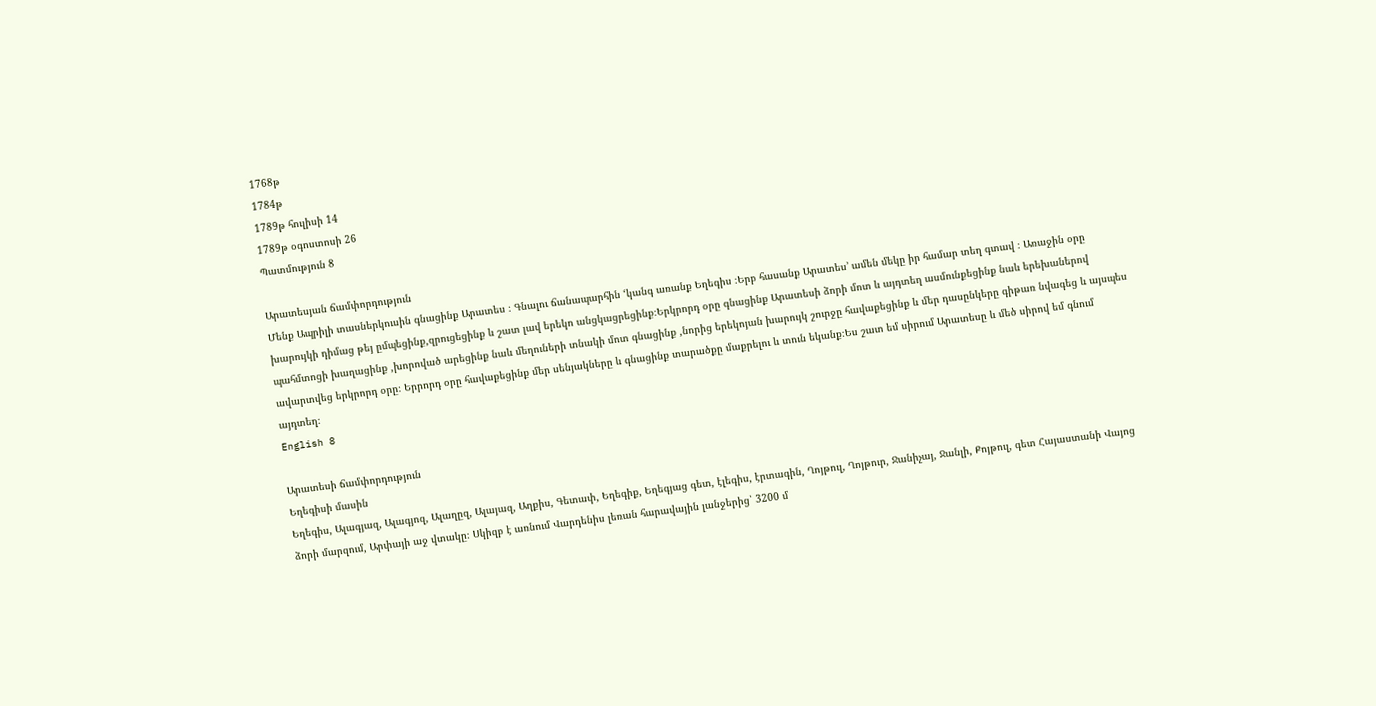1768թ
1784թ
1789թ հուլիսի 14
1789թ օգոստոսի 26
Պատմություն 8

Արատեսյան ճամփորդություն
Մենք Ապրիլի տասներկուսին գնացինք Արատես ։ Գնալու ճանապարհին ‘կանգ առանք Եղեգիս ։Երբ հասանք Արատես’ ամեն մեկը իր համար տեղ գտավ ։ Առաջին օրը խարույկի դիմաց թեյ ըմպեցինք,զրուցեցինք և շատ լավ երեկո անցկացրեցինք։Երկրորդ օրը գնացինք Արատեսի ձորի մոտ և այդտեղ ասմունքեցինք նաև երեխաներով պահմտոցի խաղացինք ,խորոված արեցինք նաև մեղուների տնակի մոտ գնացինք ,նորից երեկոյան խարույկ շուրջը հավաքեցինք և մեր դասընկերը գիթառ նվագեց և այսպես ավարտվեց երկրորդ օրը։ Երրորդ օրը հավաքեցինք մեր սենյակները և գնացինք տարածքը մաքրելու և տուն եկանք։Ես շատ եմ սիրում Արատեսը և մեծ սիրով եմ գնում այդտեղ։
English 8

Արատեսի ճամփորդություն
Եղեգիսի մասին
Եղեգիս, Ալագյազ, Ալագյոզ, Ալաղըզ, Ալայազ, Աղքիս, Գետափ, Եղեգիք, Եղեգյաց գետ, էլեգիս, էրտագին, Ղոյթուլ, Ղոյթուր, Ջանիչայ, Ջանլի, Քոյթուլ, գետ Հայաստանի Վայոց ձորի մարզում, Արփայի աջ վտակը։ Սկիզբ է առնում Վարդենիս լեռան հարավային լանջերից՝ 3200 մ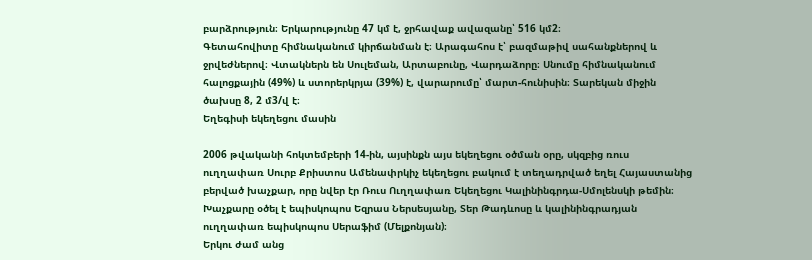բարձրություն։ Երկարությունը 47 կմ է, ջրհավաք ավազանը՝ 516 կմ2։
Գետահովիտը հիմնականում կիրճանման է։ Արագահոս է՝ բազմաթիվ սահանքներով և ջրվեժներով։ Վտակներն են Սուլեման, Արտաբունը, Վարդաձորը։ Սնումը հիմնականում հալոցքային (49%) և ստորերկրյա (39%) է, վարարումը՝ մարտ-հունիսին։ Տարեկան միջին ծախսը 8, 2 մ3/վ է։
Եղեգիսի եկեղեցու մասին

2006 թվականի հոկտեմբերի 14-ին, այսինքն այս եկեղեցու օծման օրը, սկզբից ռուս ուղղափառ Սուրբ Քրիստոս Ամենափրկիչ եկեղեցու բակում է տեղադրված եղել Հայաստանից բերված խաչքար, որը նվեր էր Ռուս Ուղղափառ Եկեղեցու Կալինինգրդա-Սմոլենսկի թեմին։ Խաչքարը օծել է եպիսկոպոս Եզրաս Ներսեսյանը, Տեր Թադևոսը և կալինինգրադյան ուղղափառ եպիսկոպոս Սերաֆիմ (Մելքոնյան)։
Երկու ժամ անց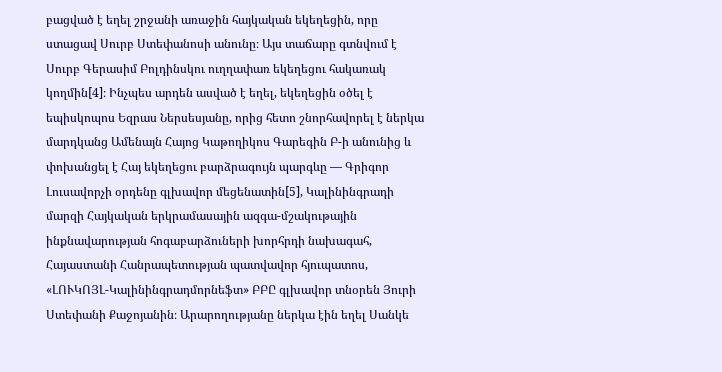բացված է եղել շրջանի առաջին հայկական եկեղեցին, որը ստացավ Սուրբ Ստեփանոսի անունը։ Այս տաճարը գտնվում է Սուրբ Գերասիմ Բոլդինսկու ուղղափառ եկեղեցու հակառակ կողմին[4]։ Ինչպես արդեն ասված է եղել, եկեղեցին օծել է եպիսկոպոս Եզրաս Ներսեսյանը, որից հետո շնորհավորել է ներկա մարդկանց Ամենայն Հայոց Կաթողիկոս Գարեգին Բ-ի անունից և փոխանցել է Հայ եկեղեցու բարձրագույն պարգևը — Գրիգոր Լուսավորչի օրդենը գլխավոր մեցենատին[5], Կալինինգրադի մարզի Հայկական երկրամասային ազգա-մշակութային ինքնավարության հոգաբարձուների խորհրդի նախագահ, Հայաստանի Հանրապետության պատվավոր հյուպատոս, «ԼՈՒԿՈՅԼ-Կալինինգրադմորնեֆտ» ԲԲԸ գլխավոր տնօրեն Յուրի Ստեփանի Քաջոյանին։ Արարողությանը ներկա էին եղել Սանկե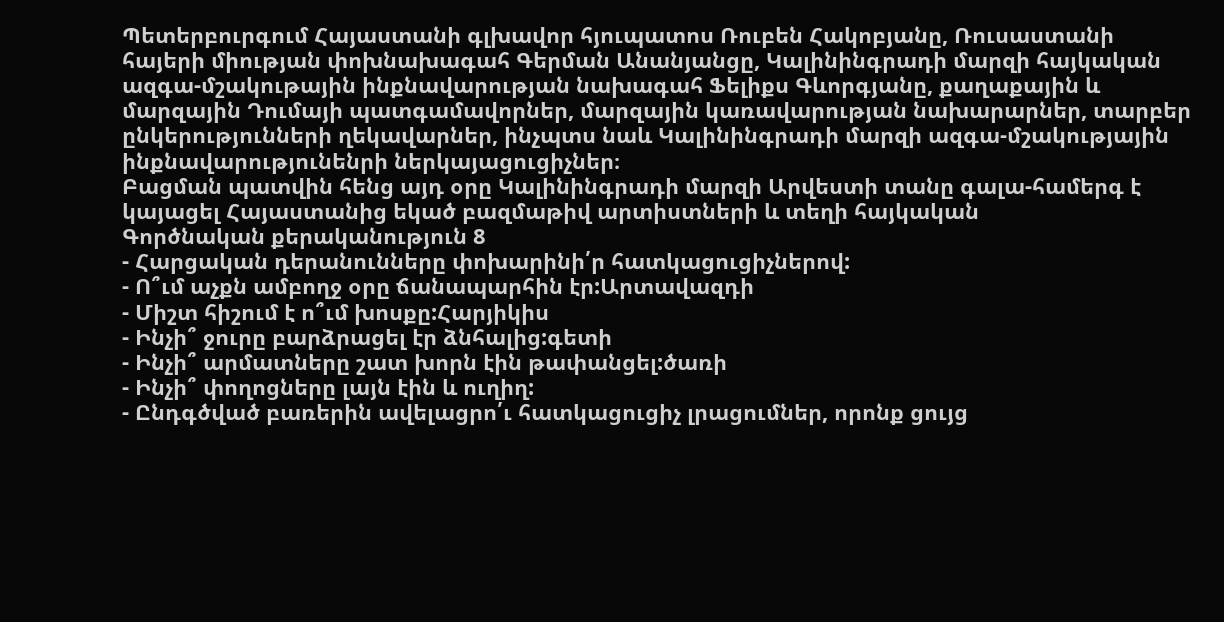Պետերբուրգում Հայաստանի գլխավոր հյուպատոս Ռուբեն Հակոբյանը, Ռուսաստանի հայերի միության փոխնախագահ Գերման Անանյանցը, Կալինինգրադի մարզի հայկական ազգա-մշակութային ինքնավարության նախագահ Ֆելիքս Գևորգյանը, քաղաքային և մարզային Դումայի պատգամավորներ, մարզային կառավարության նախարարներ, տարբեր ընկերությունների ղեկավարներ, ինչպտս նաև Կալինինգրադի մարզի ազգա-մշակությային ինքնավարությունենրի ներկայացուցիչներ։
Բացման պատվին հենց այդ օրը Կալինինգրադի մարզի Արվեստի տանը գալա-համերգ է կայացել Հայաստանից եկած բազմաթիվ արտիստների և տեղի հայկական
Գործնական քերականություն 8
- Հարցական դերանունները փոխարինի՛ր հատկացուցիչներով:
- Ո՞ւմ աչքն ամբողջ օրը ճանապարհին էր:Արտավազդի
- Միշտ հիշում է ո՞ւմ խոսքը:Հարյիկիս
- Ինչի՞ ջուրը բարձրացել էր ձնհալից:գետի
- Ինչի՞ արմատները շատ խորն էին թափանցել:ծառի
- Ինչի՞ փողոցները լայն էին և ուղիղ:
- Ընդգծված բառերին ավելացրո՛ւ հատկացուցիչ լրացումներ, որոնք ցույց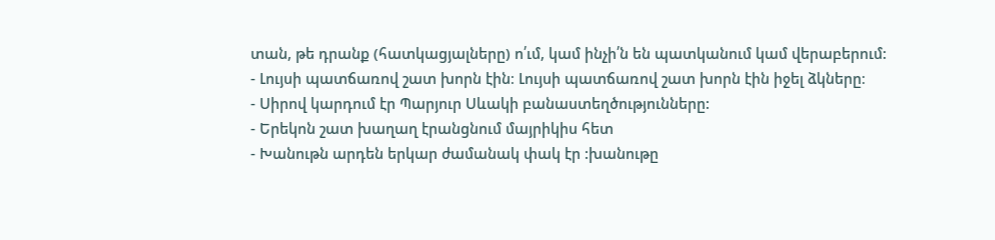տան, թե դրանք (հատկացյալները) ո՛ւմ, կամ ինչի՛ն են պատկանում կամ վերաբերում:
- Լույսի պատճառով շատ խորն էին։ Լույսի պատճառով շատ խորն էին իջել ձկները։
- Սիրով կարդում էր Պարյուր Սևակի բանաստեղծությունները:
- Երեկոն շատ խաղաղ էրանցնում մայրիկիս հետ
- Խանութն արդեն երկար ժամանակ փակ էր :խանութը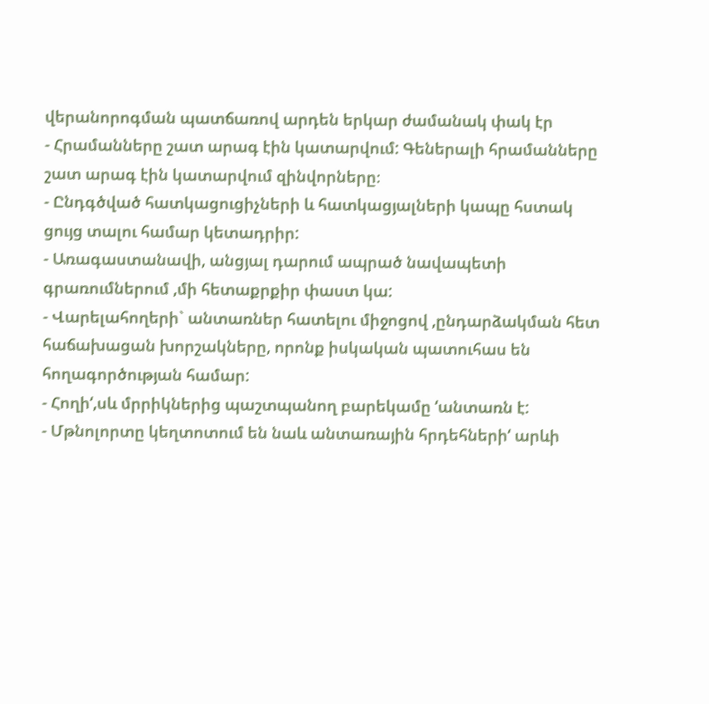վերանորոգման պատճառով արդեն երկար ժամանակ փակ էր
- Հրամանները շատ արագ էին կատարվում: Գեներալի հրամանները շատ արագ էին կատարվում զինվորները։
- Ընդգծված հատկացուցիչների և հատկացյալների կապը հստակ ցույց տալու համար կետադրիր:
- Առագաստանավի, անցյալ դարում ապրած նավապետի գրառումներում ,մի հետաքրքիր փաստ կա:
- Վարելահողերի` անտառներ հատելու միջոցով ,ընդարձակման հետ հաճախացան խորշակները, որոնք իսկական պատուհաս են հողագործության համար:
- Հողի‘,սև մրրիկներից պաշտպանող բարեկամը ‘անտառն է:
- Մթնոլորտը կեղտոտում են նաև անտառային հրդեհների‘ արևի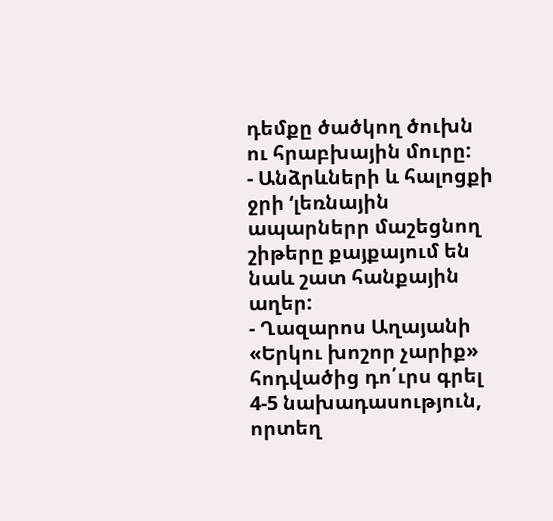դեմքը ծածկող ծուխն ու հրաբխային մուրը:
- Անձրևների և հալոցքի ջրի ‘լեռնային ապարներր մաշեցնող շիթերը քայքայում են նաև շատ հանքային աղեր:
- Ղազարոս Աղայանի «Երկու խոշոր չարիք» հոդվածից դո՛ւրս գրել 4-5 նախադասություն, որտեղ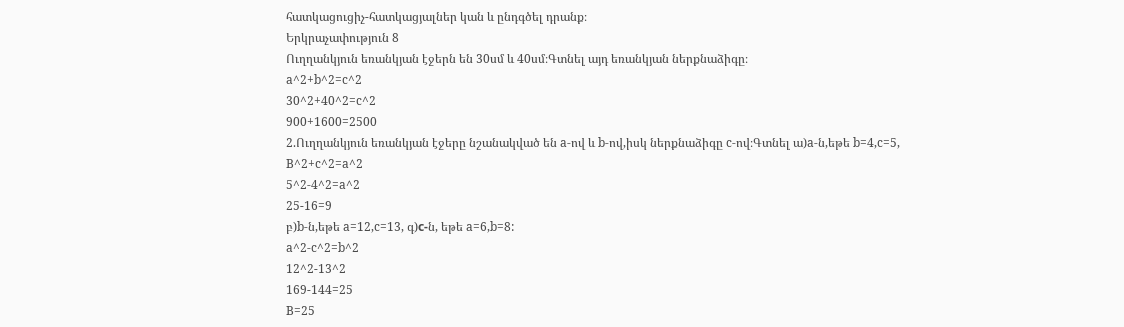հատկացուցիչ-հատկացյալներ կան և ընդգծել դրանք։
Երկրաչափություն 8
Ուղղանկյուն եռանկյան էջերն են 30սմ և 40սմ։Գտնել այդ եռանկյան ներքնաձիգը։
a^2+b^2=c^2
30^2+40^2=c^2
900+1600=2500
2.Ուղղանկյուն եռանկյան էջերը նշանակված են a-ով և b-ով,իսկ ներքնաձիգը c-ով։Գտնել ա)a-ն,եթե b=4,c=5,
B^2+c^2=a^2
5^2-4^2=a^2
25-16=9
բ)b-ն,եթե a=12,c=13, գ)с-ն, եթե a=6,b=8:
a^2-c^2=b^2
12^2-13^2
169-144=25
B=25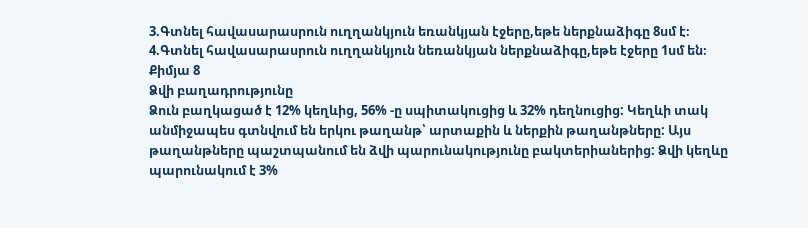3.Գտնել հավասարասրուն ուղղանկյուն եռանկյան էջերը,եթե ներքնաձիգը 8սմ է։
4.Գտնել հավասարասրուն ուղղանկյուն նեռանկյան ներքնաձիգը,եթե էջերը 1սմ են։
Քիմյա 8
Ձվի բաղադրությունը
Ձուն բաղկացած է 12% կեղևից, 56% -ը սպիտակուցից և 32% դեղնուցից: Կեղևի տակ անմիջապես գտնվում են երկու թաղանթ՝ արտաքին և ներքին թաղանթները: Այս թաղանթները պաշտպանում են ձվի պարունակությունը բակտերիաներից: Ձվի կեղևը պարունակում է 3%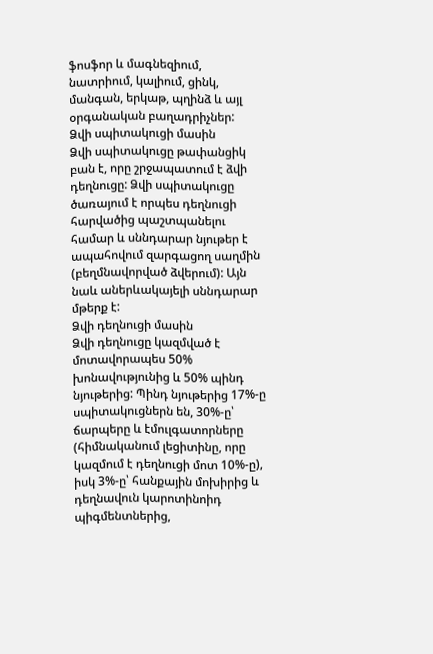ֆոսֆոր և մագնեզիում, նատրիում, կալիում, ցինկ, մանգան, երկաթ, պղինձ և այլ օրգանական բաղադրիչներ:
Ձվի սպիտակուցի մասին
Ձվի սպիտակուցը թափանցիկ բան է, որը շրջապատում է ձվի դեղնուցը: Ձվի սպիտակուցը ծառայում է որպես դեղնուցի հարվածից պաշտպանելու համար և սննդարար նյութեր է ապահովում զարգացող սաղմին (բեղմնավորված ձվերում): Այն նաև աներևակայելի սննդարար մթերք է:
Ձվի դեղնուցի մասին
Ձվի դեղնուցը կազմված է մոտավորապես 50% խոնավությունից և 50% պինդ նյութերից: Պինդ նյութերից 17%-ը սպիտակուցներն են, 30%-ը՝ ճարպերը և էմուլգատորները (հիմնականում լեցիտինը, որը կազմում է դեղնուցի մոտ 10%-ը), իսկ 3%-ը՝ հանքային մոխիրից և դեղնավուն կարոտինոիդ պիգմենտներից,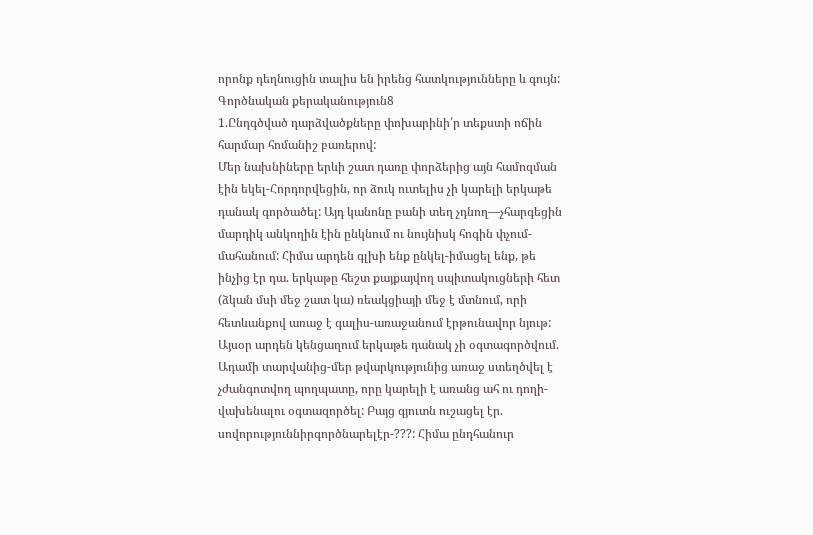որոնք դեղնուցին տալիս են իրենց հատկությունները և գույն:
Գործնական քերականություն8
1.Ընդգծված դարձվածքները փոխարինի՛ր տեքստի ոճին հարմար հոմանիշ բառերով:
Մեր նախնիները երևի շատ դառը փորձերից այն համոզման էին եկել-Հորդորվեցին, որ ձուկ ուտելիս չի կարելի երկաթե դանակ գործածել: Այդ կանոնը բանի տեղ չդնող—չհարգեցին մարդիկ անկողին էին ընկնում ու նույնիսկ հոգին փչում-մահանում: Հիմա արդեն գլխի ենք ընկել-իմացել ենք, թե ինչից էր դա. երկաթը հեշտ քայքայվող սպիտակուցների հետ (ձկան մսի մեջ շատ կա) ռեակցիայի մեջ է մտնում, որի հետևանքով առաջ է գալիս-առաջանում էրթունավոր նյութ:
Այսօր արդեն կենցաղում երկաթե դանակ չի օգտագործվում. Ադամի տարվանից-մեր թվարկությունից առաջ ստեղծվել է չժանգոտվող պողպատը, որը կարելի է առանց ահ ու դողի-վախենալու օգտազործել: Բայց գյուտն ուշացել էր. սովորություննիրգործնարելէր-???: Հիմա ընդհանուր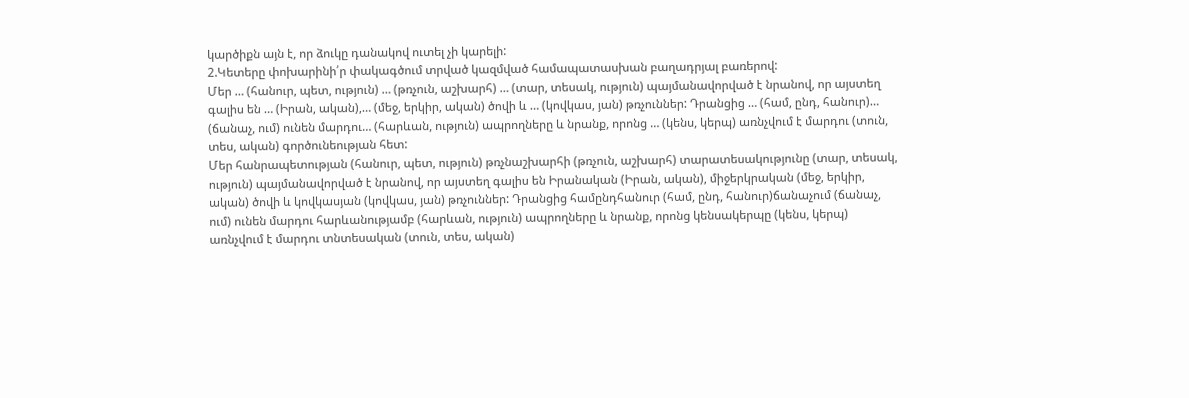կարծիքն այն է, որ ձուկը դանակով ուտել չի կարելի:
2.Կետերը փոխարինի՛ր փակագծում տրված կազմված համապատասխան բաղադրյալ բառերով:
Մեր … (հանուր, պետ, ություն) … (թռչուն, աշխարհ) … (տար, տեսակ, ություն) պայմանավորված է նրանով, որ այստեղ գալիս են … (Իրան, ական),… (մեջ, երկիր, ական) ծովի և … (կովկաս, յան) թռչուններ: Դրանցից … (համ, ընդ, հանուր)… (ճանաչ, ում) ունեն մարդու… (հարևան, ություն) ապրողները և նրանք, որոնց … (կենս, կերպ) առնչվում է մարդու (տուն, տես, ական) գործունեության հետ:
Մեր հանրապետության (հանուր, պետ, ություն) թռչնաշխարհի (թռչուն, աշխարհ) տարատեսակությունը (տար, տեսակ, ություն) պայմանավորված է նրանով, որ այստեղ գալիս են Իրանական (Իրան, ական), միջերկրական (մեջ, երկիր, ական) ծովի և կովկասյան (կովկաս, յան) թռչուններ: Դրանցից համընդհանուր (համ, ընդ, հանուր)ճանաչում (ճանաչ, ում) ունեն մարդու հարևանությամբ (հարևան, ություն) ապրողները և նրանք, որոնց կենսակերպը (կենս, կերպ) առնչվում է մարդու տնտեսական (տուն, տես, ական)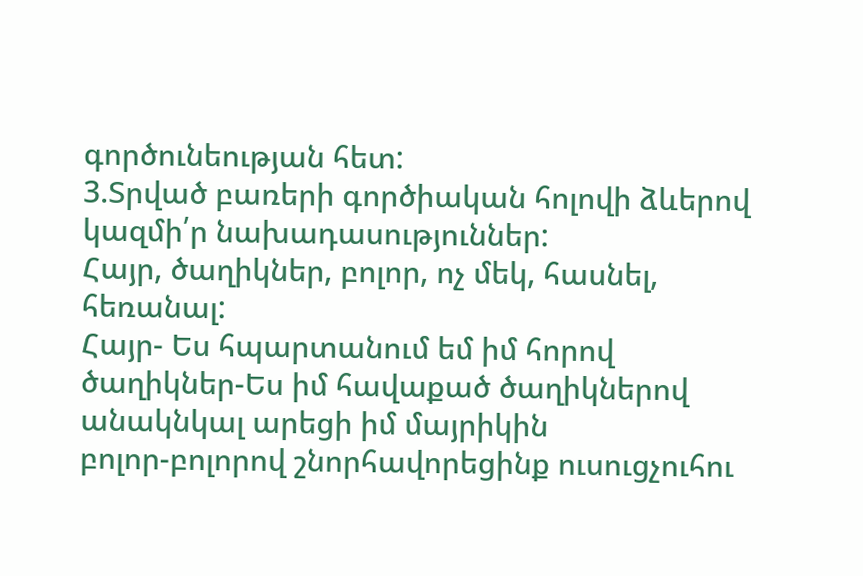գործունեության հետ:
3.Տրված բառերի գործիական հոլովի ձևերով կազմի՛ր նախադասություններ:
Հայր, ծաղիկներ, բոլոր, ոչ մեկ, հասնել, հեռանալ:
Հայր- Ես հպարտանում եմ իմ հորով
ծաղիկներ-Ես իմ հավաքած ծաղիկներով անակնկալ արեցի իմ մայրիկին
բոլոր-բոլորով շնորհավորեցինք ուսուցչուհու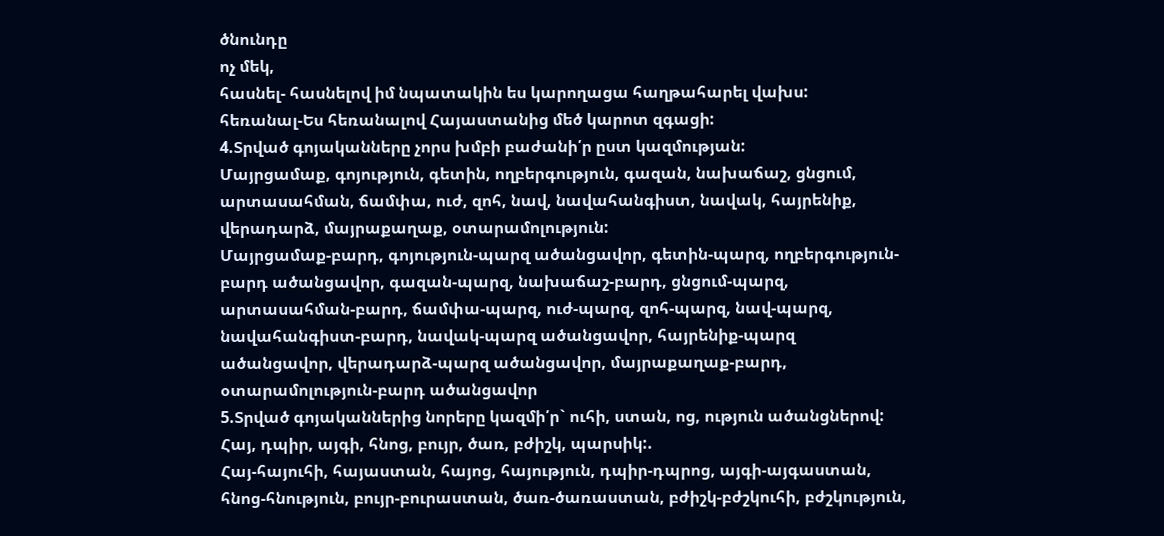ծնունդը
ոչ մեկ,
հասնել- հասնելով իմ նպատակին ես կարողացա հաղթահարել վախս:
հեռանալ-Ես հեռանալով Հայաստանից մեծ կարոտ զգացի:
4.Տրված գոյականները չորս խմբի բաժանի՛ր ըստ կազմության:
Մայրցամաք, գոյություն, գետին, ողբերգություն, գազան, նախաճաշ, ցնցում, արտասահման, ճամփա, ուժ, զոհ, նավ, նավահանգիստ, նավակ, հայրենիք, վերադարձ, մայրաքաղաք, օտարամոլություն:
Մայրցամաք-բարդ, գոյություն-պարզ ածանցավոր, գետին-պարզ, ողբերգություն-բարդ ածանցավոր, գազան-պարզ, նախաճաշ-բարդ, ցնցում-պարզ, արտասահման-բարդ, ճամփա-պարզ, ուժ-պարզ, զոհ-պարզ, նավ-պարզ, նավահանգիստ-բարդ, նավակ-պարզ ածանցավոր, հայրենիք-պարզ ածանցավոր, վերադարձ-պարզ ածանցավոր, մայրաքաղաք-բարդ, օտարամոլություն-բարդ ածանցավոր
5.Տրված գոյականներից նորերը կազմի՛ր` ուհի, ստան, ոց, ություն ածանցներով:
Հայ, դպիր, այգի, հնոց, բույր, ծառ, բժիշկ, պարսիկ:.
Հայ-հայուհի, հայաստան, հայոց, հայություն, դպիր-դպրոց, այգի-այգաստան, հնոց-հնություն, բույր-բուրաստան, ծառ-ծառաստան, բժիշկ-բժշկուհի, բժշկություն,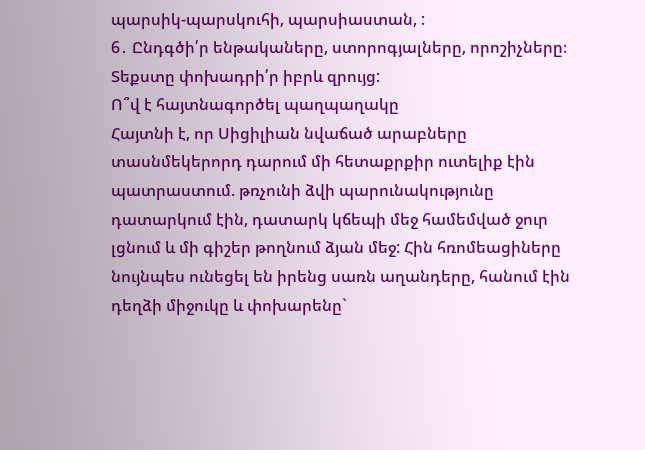պարսիկ-պարսկուհի, պարսիաստան, :
6․ Ընդգծի՛ր ենթակաները, ստորոգյալները, որոշիչները։ Տեքստը փոխադրի՛ր իբրև զրույց:
Ո՞վ է հայտնագործել պաղպաղակը
Հայտնի է, որ Սիցիլիան նվաճած արաբները տասնմեկերորդ դարում մի հետաքրքիր ուտելիք էին պատրաստում. թռչունի ձվի պարունակությունը դատարկում էին, դատարկ կճեպի մեջ համեմված ջուր լցնում և մի գիշեր թողնում ձյան մեջ: Հին հռոմեացիները նույնպես ունեցել են իրենց սառն աղանդերը, հանում էին դեղձի միջուկը և փոխարենը`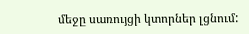մեջը սառույցի կտորներ լցնում: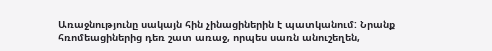Առաջնությունը սակայն հին չինացիներին է պատկանում: Նրանք հռոմեացիներից դեռ շատ առաջ, որպես սառն անուշեղեն,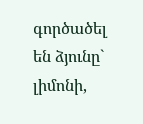գործածել են ձյունը` լիմոնի,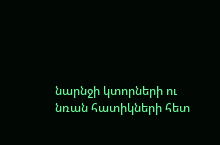նարնջի կտորների ու նռան հատիկների հետ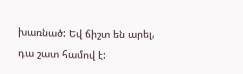խառնած: Եվ ճիշտ են արել, դա շատ համով է: